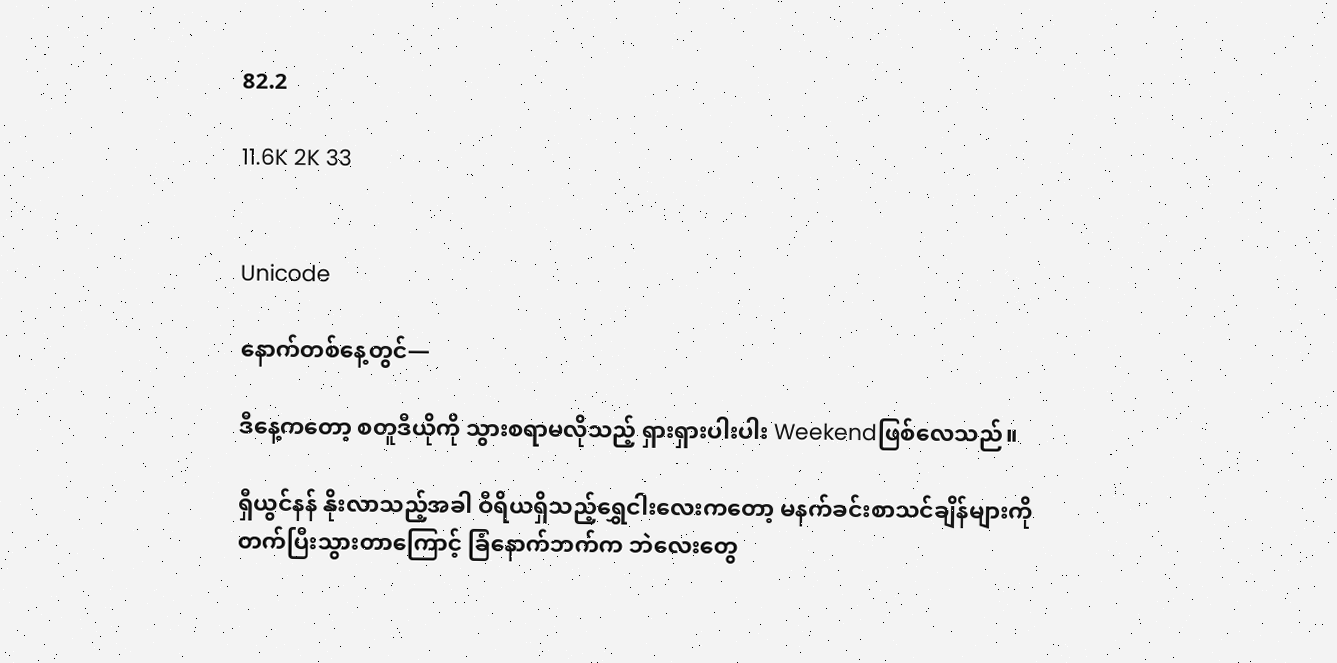82.2

11.6K 2K 33


Unicode

နောက်တစ်နေ့တွင်—

ဒီနေ့ကတော့ စတူဒီယိုကို သွားစရာမလိုသည့် ရှားရှားပါးပါး Weekendဖြစ်လေသည်။

ရှီယွင်နန် နိုးလာသည့်အခါ ဝီရိယရှိသည့်ရွှေငါးလေးကတော့ မနက်ခင်းစာသင်ချိန်များကို တက်ပြီးသွားတာကြောင့် ခြံနောက်ဘက်က ဘဲလေးတွေ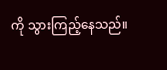ကို သွားကြည့်နေသည်။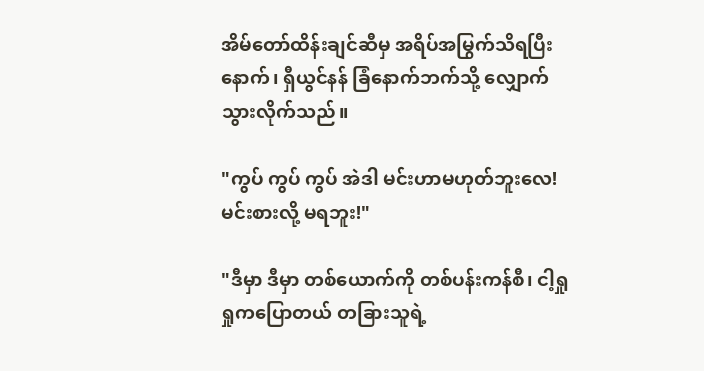အိမ်တော်ထိန်းချင်ဆီမှ အရိပ်အမြွက်သိရပြီးနောက်၊ ရှီယွင်နန် ခြံနောက်ဘက်သို့ လျှောက်သွားလိုက်သည်။

"ကွပ် ကွပ် ကွပ် အဲဒါ မင်းဟာမဟုတ်ဘူးလေ! မင်းစားလို့ မရဘူး!"

"ဒီမှာ ဒီမှာ တစ်ယောက်ကို တစ်ပန်းကန်စီ၊ ငါ့ရှုရှုကပြောတယ် တခြားသူရဲ့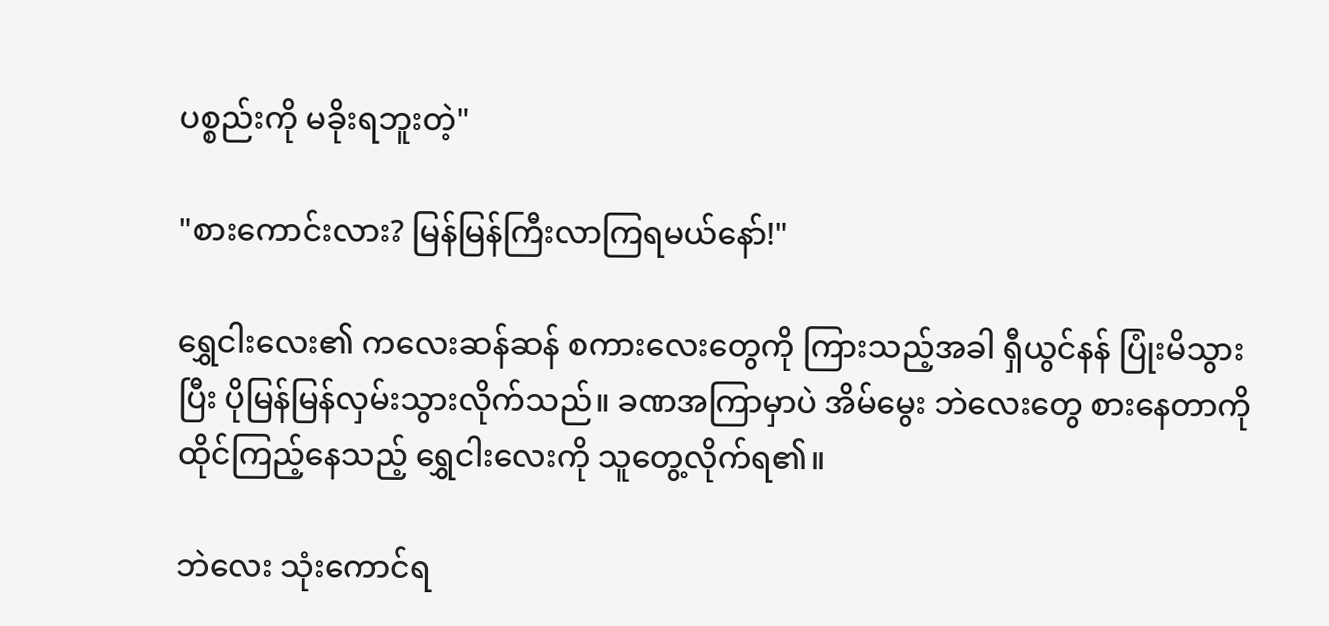ပစ္စည်းကို မခိုးရဘူးတဲ့"

"စားကောင်းလား? မြန်မြန်ကြီးလာကြရမယ်နော်!"

ရွှေငါးလေး၏ ကလေးဆန်ဆန် စကားလေးတွေကို ကြားသည့်အခါ ရှီယွင်နန် ပြုံးမိသွားပြီး ပိုမြန်မြန်လှမ်းသွားလိုက်သည်။ ခဏအကြာမှာပဲ အိမ်မွေး ဘဲလေးတွေ စားနေတာကို ထိုင်ကြည့်နေသည့် ရွှေငါးလေးကို သူတွေ့လိုက်ရ၏။

ဘဲလေး သုံးကောင်ရ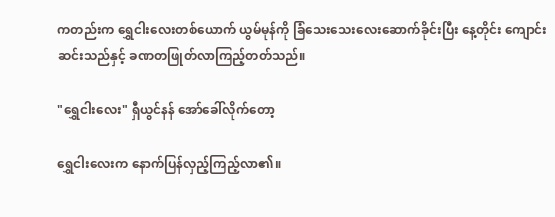ကတည်းက ရွှေငါးလေးတစ်ယောက် ယွမ်မုန်ကို ခြံသေးသေးလေးဆောက်ခိုင်းပြီး နေ့တိုင်း ကျောင်းဆင်းသည်နှင့် ခဏတဖြုတ်လာကြည့်တတ်သည်။

"ရွှေငါးလေး" ရှီယွင်နန် အော်ခေါ်လိုက်တော့

ရွှေငါးလေးက နောက်ပြန်လှည့်ကြည့်လာ၏။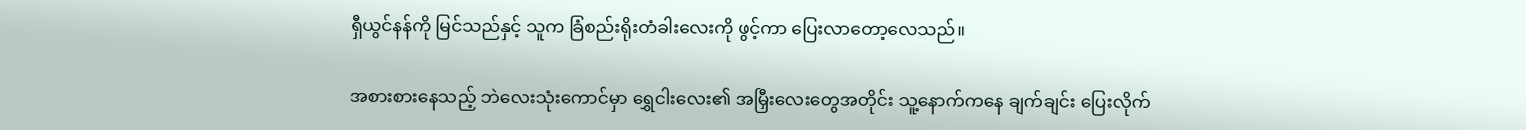ရှီယွင်နန်ကို မြင်သည်နှင့် သူက ခြံစည်းရိုးတံခါးလေးကို ဖွင့်ကာ ပြေးလာတော့လေသည်။

အစားစားနေသည့် ဘဲလေးသုံးကောင်မှာ ရွှေငါးလေး၏ အမြှီးလေးတွေအတိုင်း သူ့နောက်ကနေ ချက်ချင်း ပြေးလိုက်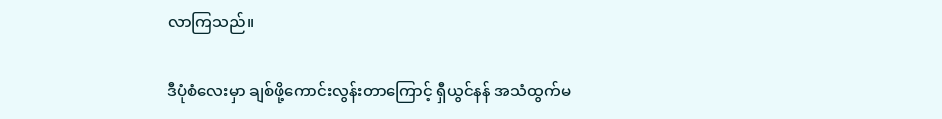လာကြသည်။

ဒီပုံစံလေးမှာ ချစ်ဖို့ကောင်းလွန်းတာကြောင့် ရှီယွင်နန် အသံထွက်မ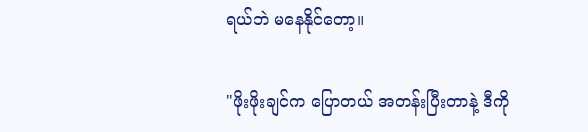ရယ်ဘဲ မနေနိုင်တော့။

"ဖိုးဖိုးချင်က ပြောတယ် အတန်းပြီးတာနဲ့ ဒီကို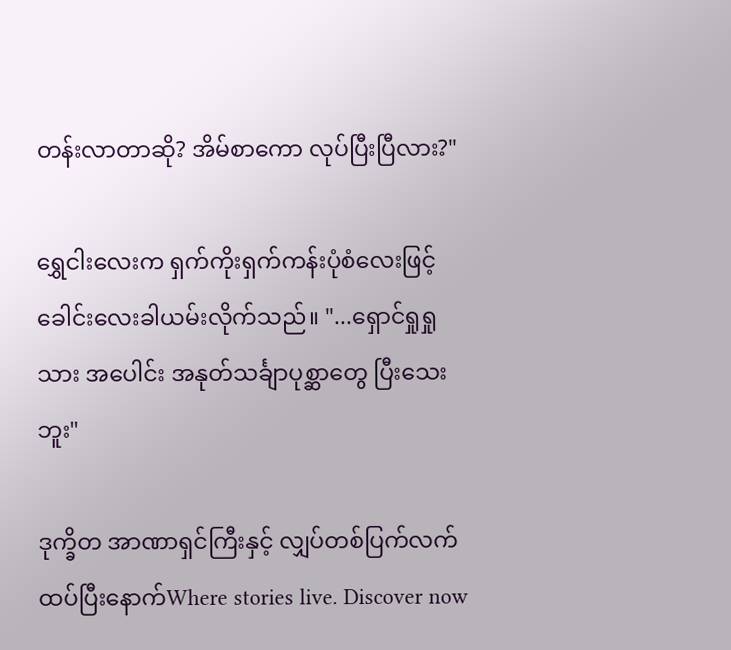တန်းလာတာဆို? အိမ်စာကော လုပ်ပြီးပြီလား?"

ရွှေငါးလေးက ရှက်ကိုးရှက်ကန်းပုံစံလေးဖြင့် ခေါင်းလေးခါယမ်းလိုက်သည်။ "...ရှောင်ရှုရှု သား အပေါင်း အနုတ်သင်္ချာပုစ္ဆာတွေ ပြီးသေးဘူး"

ဒုက္ခိတ အာဏာရှင်ကြီးနှင့် လျှပ်တစ်ပြက်လက်ထပ်ပြီးနောက်Where stories live. Discover now